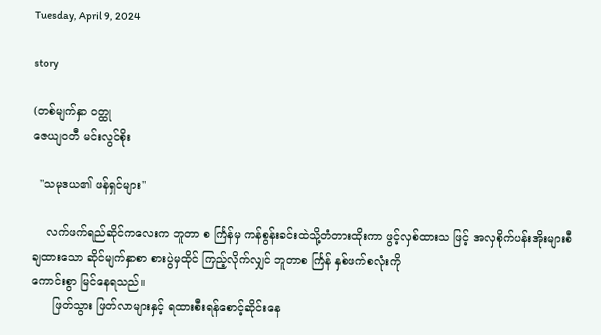Tuesday, April 9, 2024

story

(တစ်မျက်နှာ ဝတ္ထု
ဇေယျဝတီ မင်းလွင်စိုး

  "သမုဒယ၏ ဖန်ရှင်များ"

    လက်ဖက်ရည်ဆိုင်ကလေးက ဘူတာ စ င်္ကြန်မှ ကန်စွန်းခင်းထဲသို့တံတားထိုးကာ ဖွင့်လှစ်ထားသ ဖြင့် အလှစိုက်ပန်းအိုးများစီချထားသော ဆိုင်မျက်နှာစာ စားပွဲမှထိုင် ကြည့်လိုက်လျှင် ဘူတာစ င်္ကြန် နှစ်ဖက်စလုံးကို
ကောင်းစွာ မြင်နေရသည်။
      ဖြတ်သွား ဖြတ်လာများနှင့် ရထားစီးရန်စောင့်ဆိုင်းနေ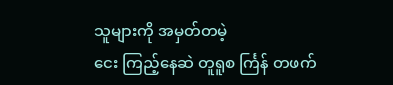သူများကို အမှတ်တမဲ့
ငေး ကြည့်နေဆဲ တူရူစ င်္ကြန် တဖက်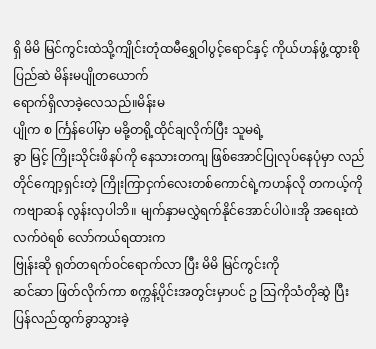ရှိ မိမိ မြင်ကွင်းထဲသို့ကျိုင်းတုံထမီရွှေဝါပွင့်ရောင်နှင့် ကိုယ်ဟန်ဖွံ့ထွားစို ပြည်ဆဲ မိန်းမပျိုတယောက်
ရောက်ရှိလာခဲ့လေသည်။မိန်းမ
ပျိုက စ င်္ကြန်ပေါ်မှာ မခို့တရို့ထိုင်ချလိုက်ပြီး သူမရဲ့
ခွာ မြင့် ကြိုးသိုင်းဖိနပ်ကို နေသားတကျ ဖြစ်အောင်ပြုလုပ်နေပုံမှာ လည်တိုင်ကျော့ရှင်းတဲ့ ကြိုးကြာငှက်လေးတစ်ကောင်ရဲ့ကဟန်လို တကယ့်ကိုကဗျာဆန် လွန်းလှပါဘိ။ မျက်နှာမလွှဲရက်နိုင်အောင်ပါပဲ။အို အရေးထဲ လက်ဝဲရစ် လော်ကယ်ရထားက
ဗြုန်းဆို ရုတ်တရက်ဝင်ရောက်လာ ပြီး မိမိ မြင်ကွင်းကို
ဆင်ဆာ ဖြတ်လိုက်ကာ စက္ကန့်ပိုင်းအတွင်းမှာပင် ဥ သြကိုသံတိုဆွဲ ပြီး ပြန်လည်ထွက်ခွာသွားခဲ့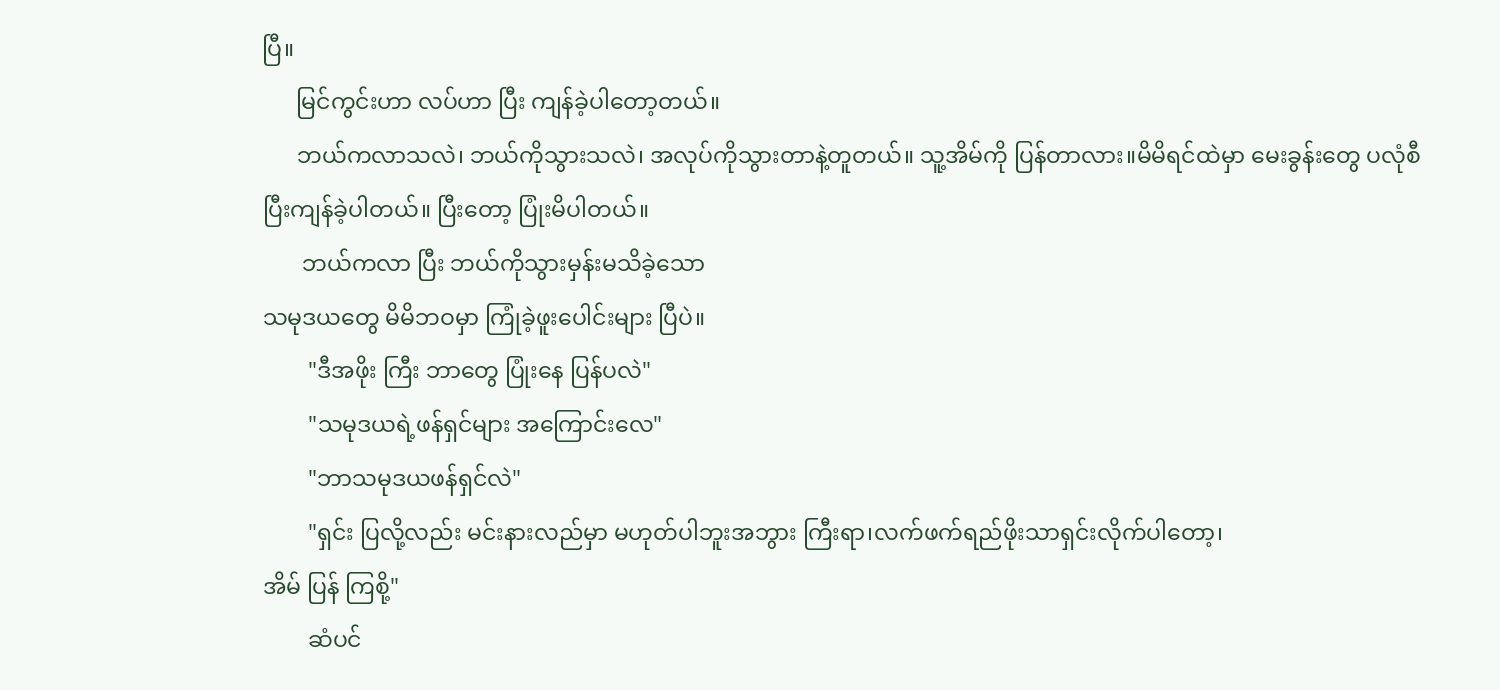ပြီ။
      မြင်ကွင်းဟာ လပ်ဟာ ပြီး ကျန်ခဲ့ပါတော့တယ်။
      ဘယ်ကလာသလဲ၊ ဘယ်ကိုသွားသလဲ၊ အလုပ်ကိုသွားတာနဲ့တူတယ်။ သူ့အိမ်ကို ပြန်တာလား။မိမိရင်ထဲမှာ မေးခွန်းတွေ ပလုံစီ ပြီးကျန်ခဲ့ပါတယ်။ ပြီးတော့ ပြုံးမိပါတယ်။
       ဘယ်ကလာ ပြီး ဘယ်ကိုသွားမှန်းမသိခဲ့‌သော
သမုဒယတွေ မိမိဘဝမှာ ကြုံခဲ့ဖူးပေါင်းများ ပြီပဲ။
        "ဒီအဖိုး ကြီး ဘာတွေ ပြုံးနေ ပြန်ပလဲ"
        "သမုဒယရဲ့ဖန်ရှင်များ အ‌ကြောင်းလေ"
        "ဘာသမုဒယဖန်ရှင်လဲ"
        "ရှင်း ပြလို့လည်း မင်းနားလည်မှာ မဟုတ်ပါဘူးအဘွား ကြီးရာ၊လက်ဖက်ရည်ဖိုးသာရှင်းလိုက်ပါတော့၊
အိမ် ပြန် ကြစို့"
        ဆံပင်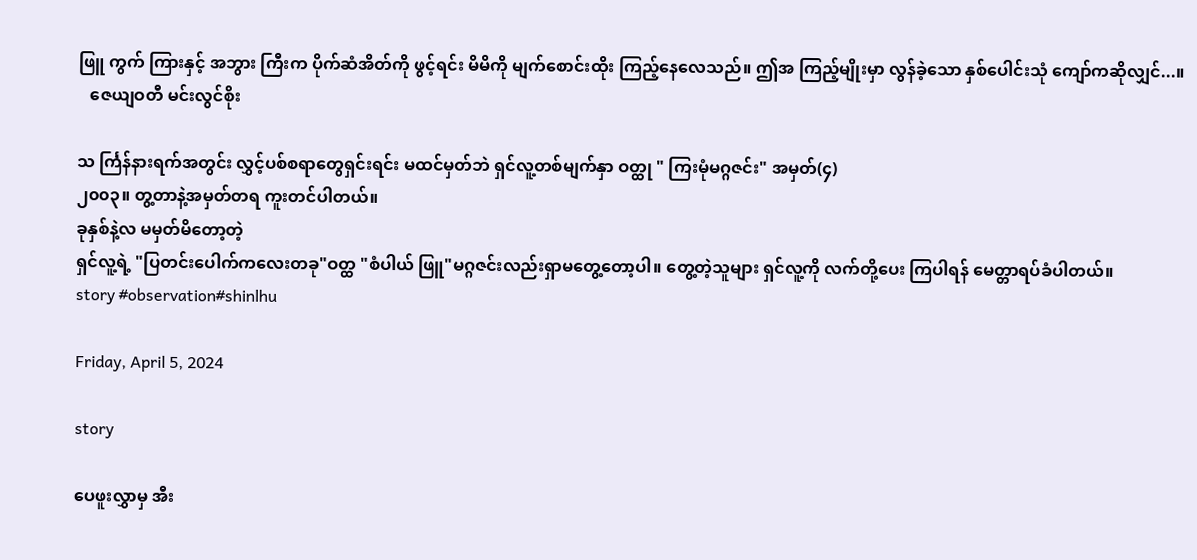ဖြူ ကွက် ကြားနှင့် အဘွား ကြီးက ပိုက်ဆံအိတ်ကို ဖွင့်ရင်း မိမိကို မျက်စောင်းထိုး ကြည့်နေလေသည်။ ဤအ ကြည့်မျိုးမှာ လွန်ခဲ့သော နှစ်ပေါင်းသုံ ကျော်ကဆိုလျှင်...။
   ဇေယျဝတီ မင်းလွင်စိုး

သ င်္ကြန်နားရက်အတွင်း လွှင့်ပစ်စရာတွေရှင်းရင်း မထင်မှတ်ဘဲ ရှင်လူ့တစ်မျက်နှာ ဝတ္ထု " ကြးမုံမဂ္ဂဇင်း" အမှတ်(၄)
၂၀၀၃။ တွ့တာနဲ့အမှတ်တရ ကူးတင်ပါတယ်။
ခုနှစ်နဲ့လ မမှတ်မိတော့တဲ့
ရှင်လူ့ရဲ့ "ပြတင်းပေါက်ကလေးတခု"ဝတ္ထ "စံပါယ် ဖြူ"မဂ္ဂဇင်းလည်းရှာမတွေ့တော့ပါ။ တွေ့တဲ့သူများ ရှင်လူ့ကို လက်တို့ပေး ကြပါရန် မေတ္တာရပ်ခံပါတယ်။
story #observation#shinlhu

Friday, April 5, 2024

story

ပေဖူးလွှာမှ အီး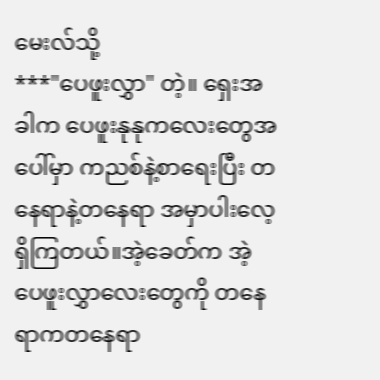မေးလ်သို့
***"ပေဖူးလွှာ" တဲ့။ ရှေးအခါက ပေဖူးနုနုကလေးတွေအပေါ်မှာ ကညစ်နဲ့စာရေးပြီး တနေရာနဲ့တနေရာ အမှာပါးလေ့ရှိကြတယ်။အဲ့ခေတ်က အဲ့ပေဖူးလွှာလေးတွေကို တနေရာကတနေရာ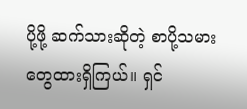ပို့ဖို့ ဆက်သားဆိုတဲ့ စာပို့သမားတွေထားရှိကြယ်။ ရှင်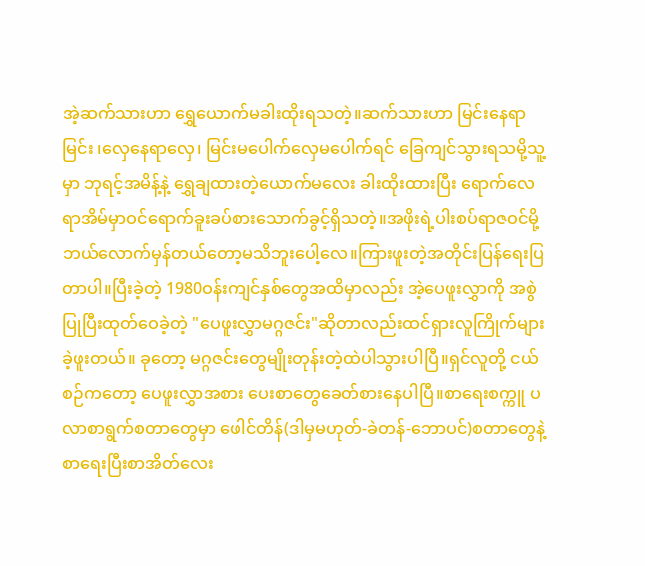အဲ့ဆက်သားဟာ ရွှေယောက်မခါးထိုးရသတဲ့။ဆက်သားဟာ မြင်းနေရာမြင်း ၊လှေနေရာလှေ၊ မြင်း‌မပေါက်လှေမပေါက်ရင် ‌ခြေကျင်သွားရသမို့သူ့မှာ ဘုရင့်အမိန့်နဲ့ ရွှေချထားတဲ့ယောက်မလေး ခါးထိုးထားပြီး ရောက်လေရာအိမ်မှာဝင်ရောက်ခူးခပ်စားသောက်ခွင့်ရှိသတဲ့။အဖိုးရဲ့ပါးစပ်ရာဇဝင်မို့ ဘယ်လောက်မှန်တယ်တော့မသိဘူးပေါ့လေ။ကြားဖူးတဲ့အတိုင်းပြန်ရေးပြတာပါ။ပြီးခဲ့တဲ့ 1980ဝန်းကျင်နှစ်တွေအထိမှာလည်း အဲ့ပေဖူးလွှာကို အစွဲပြုပြီးထုတ်ဝေခဲ့တဲ့ "ပေဖူးလွှာမဂ္ဂဇင်း"ဆိုတာလည်းထင်ရှားလူကြိုက်များခဲ့ဖူးတယ်။ ခုတော့ မဂ္ဂဇင်းတွေမျိုးတုန်းတဲ့ထဲပါသွားပါပြီ။ရှင်လူတို့ ငယ်စဉ်ကတော့ ပေဖူးလွှာအစား ပေးစာတွေခေတ်စားနေပါပြီ။စာရေးစက္ကူ ပလာစာရွက်စတာတွေမှာ ဖေါင်တိန်(ဒါမှမဟုတ်-ခဲတန်-ဘောပင်)စတာတွေနဲ့စာရေးပြီးစာအိတ်လေး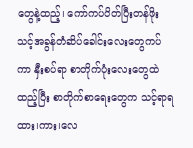တွေနဲ့ထည့်၊ ကော်ကပ်ပိတ်ပြီးတန်ဖိုးသင့်အခွန်တံဆိပ်ခေါင်းလေးတွေကပ်ကာ နှီးစပ်ရာ စာတိုက်ပုံးလေး‌တွေထဲထည့်ပြီး စာတိုက်စာရေးတွေက သင့်ရာရထား၊ကား၊လေ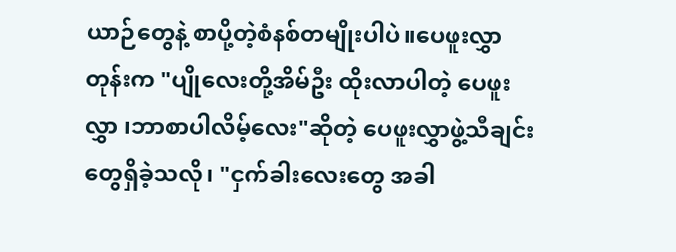ယာဉ်တွေနဲ့ စာပို့တဲ့စံနစ်တမျိုးပါပဲ။ပေဖူးလွှာ တုန်းက "ပျိုလေးတို့အိမ်ဦး ထိုးလာပါတဲ့ ပေဖူးလွှာ ၊ဘာစာပါလိမ့်လေး"ဆိုတဲ့ ပေဖူးလွှာဖွဲ့သီချင်းတွေရှိခဲ့သလို၊ "ငှက်ခါးလေးတွေ အခါ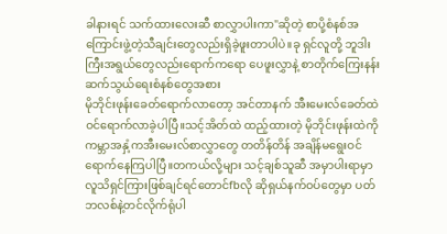ခါနားရင် သက်ထားလေးဆီ စာလွှာပါးကာ"ဆိုတဲ့ စာပို့စံနစ်အကြောင်းဖွဲ့တဲ့သီချင်းတွေလည်းရှိခဲ့ဖူးတာပါပဲ။ခု ရှင်လူတို့ ဘူဒါးကြီးအရွယ်တွေလည်းရောက်ကရော ပေဖူးလွှာနဲ့ စာတိုက်ကြေးနန်းဆက်သွယ်ရေးစံနစ်တွေအစား
မိုဘိုင်းဖုန်းခေတ်ရောက်လာတော့ အင်တာနက် အီးမေးလ်ခေတ်ထဲဝင်ရောက်လာခဲ့ပါပြီ။သင့်အိတ်ထဲ ထည့်ထားတဲ့ မိုဘိုင်းဖုန်းထဲကို ကမ္ဘာအနှံ့ကအီးမေးလ်စာလွှာတွေ တတိန်တိန် အချိန်မရွေးဝင်ရောက်နေကြပါပြီ။တကယ်လို့များ သင့်ချစ်သူဆီ အမှာပါးရာမှာလူသိရှင်ကြားဖြစ်ချင်ရင်တောင်fbလို ဆိုရှယ်နက်ဝပ်တွေမှာ ပတ်ဘလစ်နဲ့တင်လိုက်ရုံပါ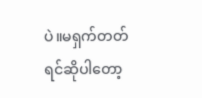ပဲ။မရှက်တတ်ရင်ဆိုပါတော့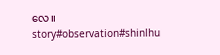လေ။
story#observation#shinlhu